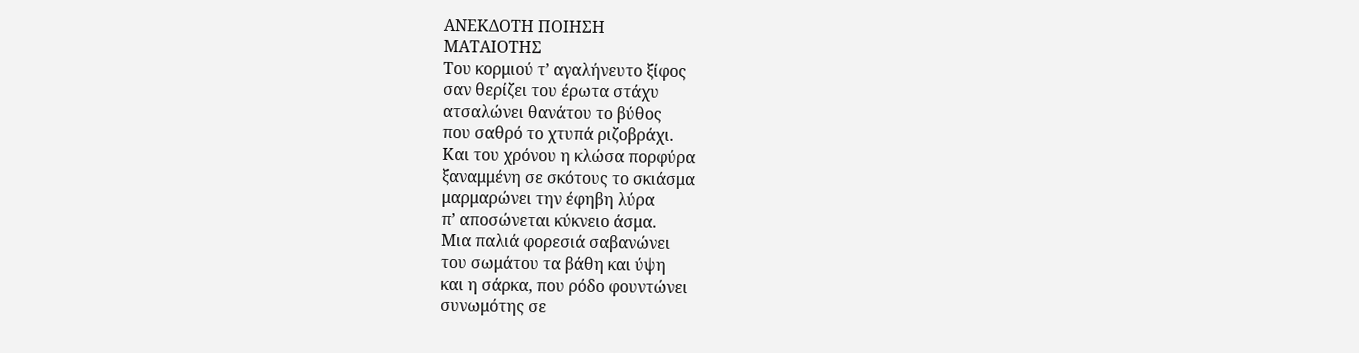ΑΝΕΚΔΟΤΗ ΠΟΙΗΣΗ
ΜΑΤΑΙΟΤΗΣ
Του κορμιού τ’ αγαλήνευτο ξίφος
σαν θερίζει του έρωτα στάχυ
ατσαλώνει θανάτου το βύθος
που σαθρό το χτυπά ριζοβράχι.
Και του χρόνου η κλώσα πορφύρα
ξαναμμένη σε σκότους το σκιάσμα
μαρμαρώνει την έφηβη λύρα
π’ αποσώνεται κύκνειο άσμα.
Μια παλιά φορεσιά σαβανώνει
του σωμάτου τα βάθη και ύψη
και η σάρκα, που ρόδο φουντώνει
συνωμότης σε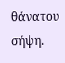θάνατου σήψη.